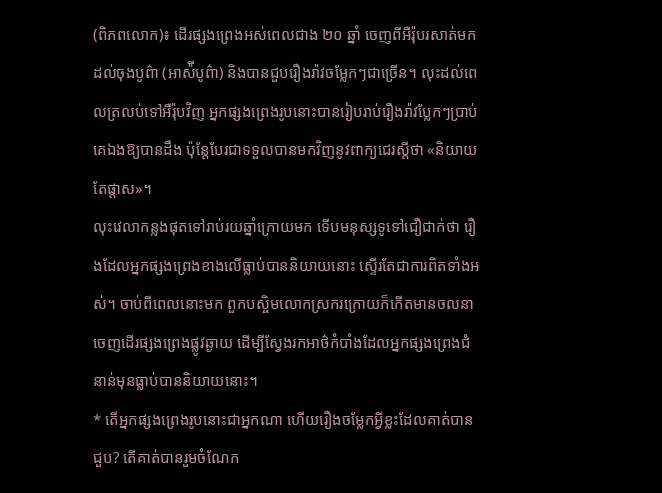(ពិភពលោក)៖ ដើរផ្សងព្រេងអស់ពេលជាង ២០ ឆ្នាំ ចេញពីអឺរ៉ុបរសាត់មកដល់ចុងបូព៌ា (អាស៉ីបូព៌ា) និងបានជួបរឿងរ៉ាវចម្លែកៗជាច្រើន។ លុះដល់ពេលត្រលប់ទៅអឺរ៉ុបវិញ អ្នកផ្សងព្រេងរូបនោះបានរៀបរាប់រឿងរ៉ាវប្លែកៗប្រាប់គេឯងឱ្យបានដឹង ប៉ុន្តែបែរជាទទួលបានមកវិញនូវពាក្យជេរស្ដីថា «និយាយតែផ្ដាស»។
លុះវេលាកន្លងផុតទៅរាប់រយឆ្នាំក្រោយមក ទើបមនុស្សទូទៅជឿជាក់ថា រឿងដែលអ្នកផ្សងព្រេងខាងលើធ្លាប់បាននិយាយនោះ ស្ទើរតែជាការពិតទាំងអស់។ ចាប់ពីពេលនោះមក ពួកបស្ចិមលោកស្រករក្រោយក៏កើតមានចលនាចេញដើរផ្សងព្រេងផ្លូវឆ្ងាយ ដើម្បីស្វែងរកអាថ៌កំបាំងដែលអ្នកផ្សងព្រេងជំនាន់មុនធ្លាប់បាននិយាយនោះ។
* តើអ្នកផ្សងព្រេងរូបនោះជាអ្នកណា ហើយរឿងចម្លែកអ្វីខ្លះដែលគាត់បានជួប? តើគាត់បានរួមចំណែក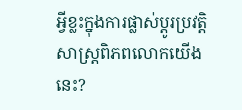អ្វីខ្លះក្នុងការផ្លាស់ប្ដូរប្រវត្តិសាស្ត្រពិភពលោកយើងនេះ?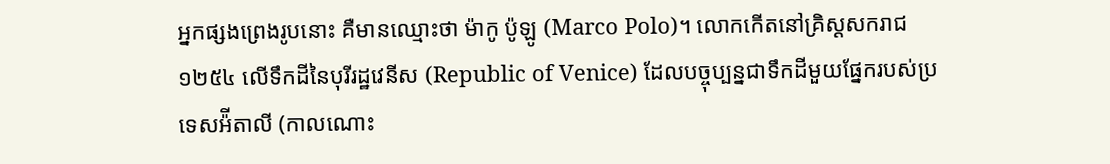អ្នកផ្សងព្រេងរូបនោះ គឺមានឈ្មោះថា ម៉ាកូ ប៉ូឡូ (Marco Polo)។ លោកកើតនៅគ្រិស្ដសករាជ ១២៥៤ លើទឹកដីនៃបុរីរដ្ឋវេនីស (Republic of Venice) ដែលបច្ចុប្បន្នជាទឹកដីមួយផ្នែករបស់ប្រទេសអ៉ីតាលី (កាលណោះ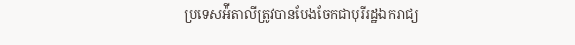ប្រទេសអ៉ីតាលីត្រូវបានបែងចែកជាបុរីរដ្ឋឯករាជ្យ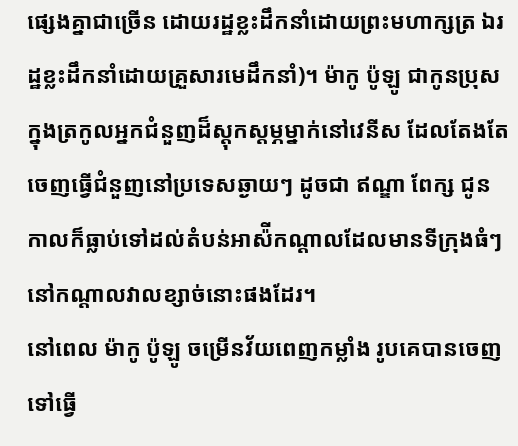ផ្សេងគ្នាជាច្រើន ដោយរដ្ឋខ្លះដឹកនាំដោយព្រះមហាក្សត្រ ឯរដ្ឋខ្លះដឹកនាំដោយគ្រួសារមេដឹកនាំ)។ ម៉ាកូ ប៉ូឡូ ជាកូនប្រុសក្នុងត្រកូលអ្នកជំនួញដ៏ស្តុកស្តម្ភម្នាក់នៅវេនីស ដែលតែងតែចេញធ្វើជំនួញនៅប្រទេសឆ្ងាយៗ ដូចជា ឥណ្ឌា ពែក្ស ជូនកាលក៏ធ្លាប់ទៅដល់តំបន់អាស៉ីកណ្ដាលដែលមានទីក្រុងធំៗនៅកណ្ដាលវាលខ្សាច់នោះផងដែរ។
នៅពេល ម៉ាកូ ប៉ូឡូ ចម្រើនវ័យពេញកម្លាំង រូបគេបានចេញទៅធ្វើ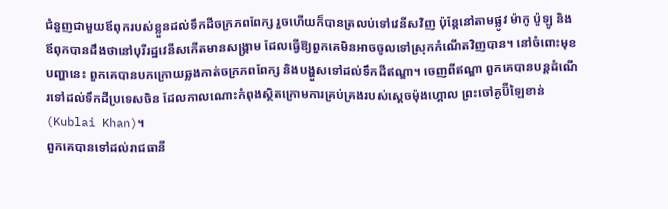ជំនួញជាមួយឪពុករបស់ខ្លួនដល់ទឹកដីចក្រភពពែក្ស រួចហើយក៏បានត្រលប់ទៅវេនីសវិញ ប៉ុន្តែនៅតាមផ្លូវ ម៉ាកូ ប៉ូឡូ និងឪពុកបានដឹងថានៅបុរីរដ្ឋវេនីសកើតមានសង្គ្រាម ដែលធ្វើឱ្យពួកគេមិនអាចចូលទៅស្រុកកំណើតវិញបាន។ នៅចំពោះមុខបញ្ហានេះ ពួកគេបានបកក្រោយឆ្លងកាត់ចក្រភពពែក្ស និងបង្ហួសទៅដល់ទឹកដីឥណ្ឌា។ ចេញពីឥណ្ឌា ពួកគេបានបន្តដំណើរទៅដល់ទឹកដីប្រទេសចិន ដែលកាលណោះកំពុងស្ថិតក្រោមការគ្រប់គ្រងរបស់ស្ដេចម៉ុងហ្គោល ព្រះចៅគូប៊ីឡៃខាន់ (Kublai Khan)។
ពួកគេបានទៅដល់រាជធានី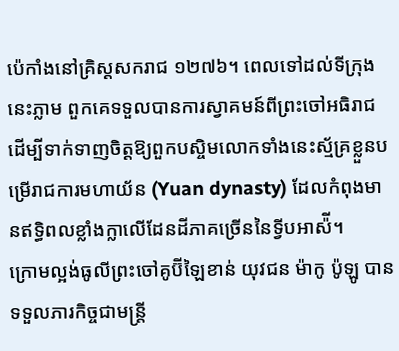ប៉េកាំងនៅគ្រិស្ដសករាជ ១២៧៦។ ពេលទៅដល់ទីក្រុងនេះភ្លាម ពួកគេទទួលបានការស្វាគមន៍ពីព្រះចៅអធិរាជ ដើម្បីទាក់ទាញចិត្តឱ្យពួកបស្ចិមលោកទាំងនេះស្ម័គ្រខ្លួនបម្រើរាជការមហាយ័ន (Yuan dynasty) ដែលកំពុងមានឥទ្ធិពលខ្លាំងក្លាលើដែនដីភាគច្រើននៃទ្វីបអាស៉ី។
ក្រោមល្អង់ធូលីព្រះចៅគូប៊ីឡៃខាន់ យុវជន ម៉ាកូ ប៉ូឡូ បានទទួលភារកិច្ចជាមន្ត្រី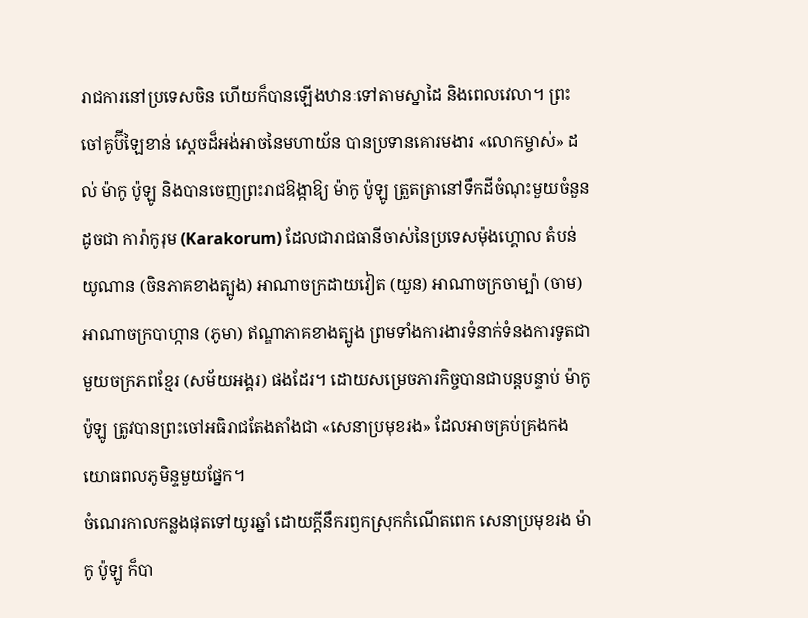រាជការនៅប្រទេសចិន ហើយក៏បានឡើងឋានៈទៅតាមស្នាដៃ និងពេលវេលា។ ព្រះចៅគូប៊ីឡៃខាន់ ស្ដេចដ៏អង់អាចនៃមហាយ័ន បានប្រទានគោរមងារ «លោកម្ចាស់» ដល់ ម៉ាកូ ប៉ូឡូ និងបានចេញព្រះរាជឱង្កាឱ្យ ម៉ាកូ ប៉ូឡូ ត្រួតត្រានៅទឹកដីចំណុះមួយចំនួន ដូចជា ការ៉ាកូរុម (Karakorum) ដែលជារាជធានីចាស់នៃប្រទេសម៉ុងហ្គោល តំបន់យូណាន (ចិនភាគខាងត្បូង) អាណាចក្រដាយវៀត (យួន) អាណាចក្រចាម្ប៉ា (ចាម) អាណាចក្របាហ្កាន (ភូមា) ឥណ្ឌាភាគខាងត្បូង ព្រមទាំងការងារទំនាក់ទំនងការទូតជាមួយចក្រភពខ្មែរ (សម័យអង្គរ) ផងដែរ។ ដោយសម្រេចភារកិច្ចបានជាបន្តបន្ទាប់ ម៉ាកូ ប៉ូឡូ ត្រូវបានព្រះចៅអធិរាជតែងតាំងជា «សេនាប្រមុខរង» ដែលអាចគ្រប់គ្រងកងយោធពលភូមិន្ទមួយផ្នែក។
ចំណេរកាលកន្លងផុតទៅយូរឆ្នាំ ដោយក្ដីនឹករឭកស្រុកកំណើតពេក សេនាប្រមុខរង ម៉ាកូ ប៉ូឡូ ក៏បា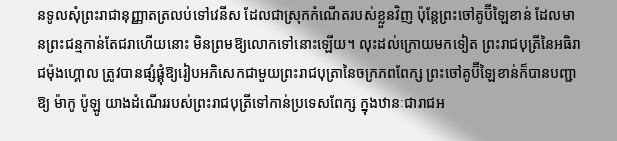នទូលសុំព្រះរាជានុញ្ញាតត្រលប់ទៅវេនីស ដែលជាស្រុកកំណើតរបស់ខ្លួនវិញ ប៉ុន្តែព្រះចៅគូប៊ីឡៃខាន់ ដែលមានព្រះជន្មកាន់តែជរាហើយនោះ មិនព្រមឱ្យលោកទៅនោះឡើយ។ លុះដល់ក្រោយមកទៀត ព្រះរាជបុត្រីនៃអធិរាជម៉ុងហ្គោល ត្រូវបានផ្សំផ្គុំឱ្យរៀបអភិសេកជាមួយព្រះរាជបុត្រានៃចក្រភពពែក្ស ព្រះចៅគូប៊ីឡៃខាន់ក៏បានបញ្ជាឱ្យ ម៉ាកូ ប៉ូឡូ យាងដំណើររបស់ព្រះរាជបុត្រីទៅកាន់ប្រទេសពែក្ស ក្នុងឋានៈជារាជអ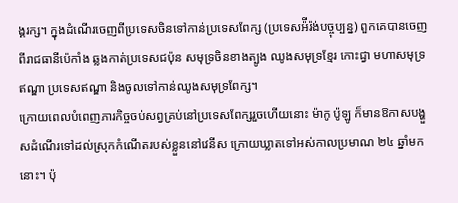ង្គរក្ស។ ក្នុងដំណើរចេញពីប្រទេសចិនទៅកាន់ប្រទេសពែក្ស (ប្រទេសអ៉ីរ៉ង់បច្ចុប្បន្ន) ពួកគេបានចេញពីរាជធានីប៉េកាំង ឆ្លងកាត់ប្រទេសជប៉ុន សមុទ្រចិនខាងត្បូង ឈូងសមុទ្រខ្មែរ កោះជ្វា មហាសមុទ្រឥណ្ឌា ប្រទេសឥណ្ឌា និងចូលទៅកាន់ឈូងសមុទ្រពែក្ស។
ក្រោយពេលបំពេញភារកិច្ចចប់សព្វគ្រប់នៅប្រទេសពែក្សរួចហើយនោះ ម៉ាកូ ប៉ូឡូ ក៏មានឱកាសបង្ហួសដំណើរទៅដល់ស្រុកកំណើតរបស់ខ្លួននៅវេនីស ក្រោយឃ្លាតទៅអស់កាលប្រមាណ ២៤ ឆ្នាំមកនោះ។ ប៉ុ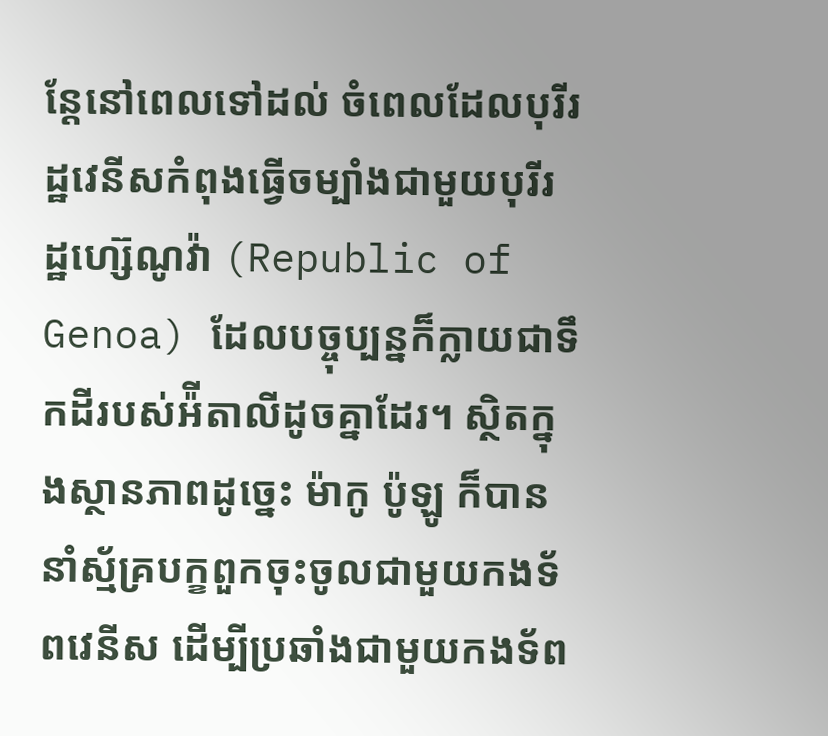ន្តែនៅពេលទៅដល់ ចំពេលដែលបុរីរដ្ឋវេនីសកំពុងធ្វើចម្បាំងជាមួយបុរីរដ្ឋហ្ស៊េណូវ៉ា (Republic of Genoa) ដែលបច្ចុប្បន្នក៏ក្លាយជាទឹកដីរបស់អ៉ីតាលីដូចគ្នាដែរ។ ស្ថិតក្នុងស្ថានភាពដូច្នេះ ម៉ាកូ ប៉ូឡូ ក៏បាននាំស្ម័គ្របក្ខពួកចុះចូលជាមួយកងទ័ពវេនីស ដើម្បីប្រឆាំងជាមួយកងទ័ព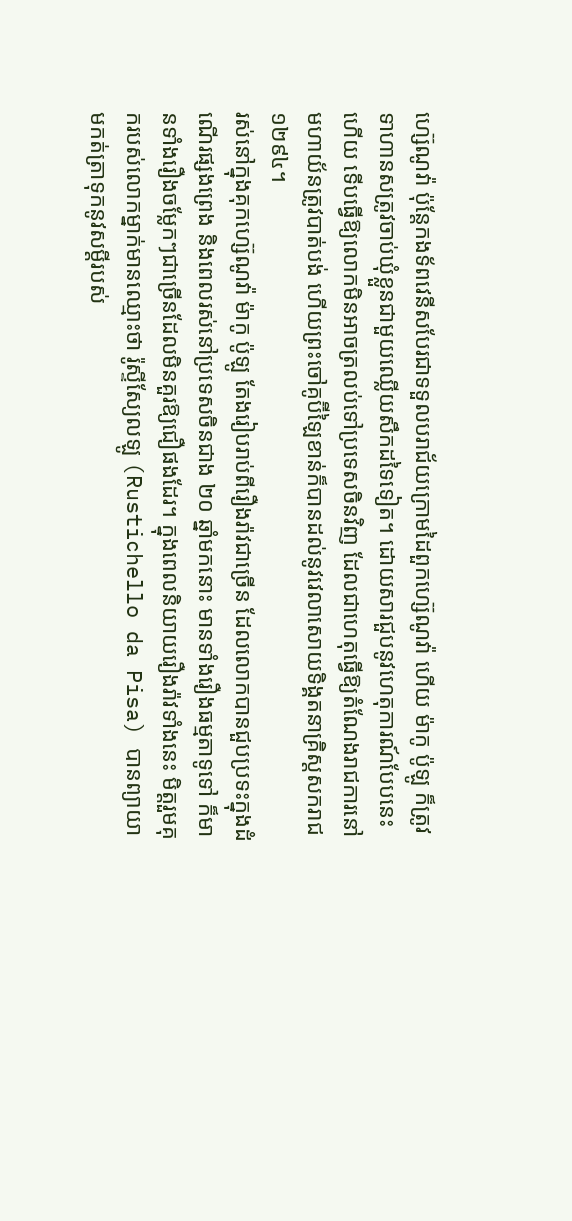ហ្ស៊េណូវ៉ា ប៉ុន្តែកងទ័ពវេនីសបែរជាទទួលបរាជ័យក្រោមដៃពួកហ្ស៊េណូវ៉ា ហើយ ម៉ាកូ ប៉ូឡូ ក៏ត្រូវទាហានសត្រូវចាប់ឃុំខ្លួនជាមួយឈ្លើយសឹកដទៃទៀត។ ដោយសារជួបនូវហេតុការណ៍បែបនេះហើយ ទើបធ្វើឱ្យលោកមិនអាចត្រលប់ទៅប្រទេសចិនវិញ ដែលជាហេតុធ្វើឱ្យតំណែងរាជការនៅមហាយ័នត្រូវបាត់បង់ ហើយព្រះចៅគូប៊ីឡៃខាន់ក៏បានដល់នូវវេលាសោយទិង្គតនាគ្រិស្ដសករាជ ១២៩៤។
រស់នៅក្នុងគុកហ្ស៊េណូវ៉ា ម៉ាកូ ប៉ូឡូ តែងរៀបរាប់ពីរឿងរ៉ាវជាច្រើន ដែលលោកបានជួបប្រទះក្នុងដំណើរផ្សងព្រេង និងពេលរស់នៅប្រទេសចិនជាង ២០ ឆ្នាំមកនោះ មានទាំងរឿងធម្មតាទូទៅ ក៏មានទាំងរឿងចម្លែកៗជាច្រើនដែលមិនគួរឱ្យជឿផងដែរ។ ក្នុងពេលនិយាយរឿងរ៉ាវទាំងនេះ មិត្តរួមគុករបស់លោកម្នាក់មានឈ្មោះថា រ៉ូស្ទីស្យែលឡូ (Rustichello da Pisa) បានព្យាយាមកត់ត្រាទុកនូវសម្ដីរបស់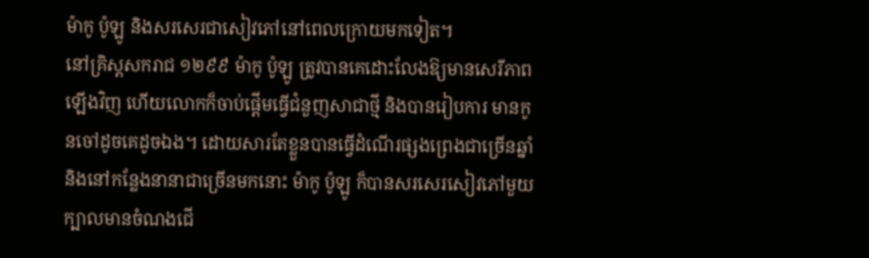ម៉ាកូ ប៉ូឡូ និងសរសេរជាសៀវភៅនៅពេលក្រោយមកទៀត។
នៅគ្រិស្ដសករាជ ១២៩៩ ម៉ាកូ ប៉ូឡូ ត្រូវបានគេដោះលែងឱ្យមានសេរីភាពឡើងវិញ ហើយលោកក៏ចាប់ផ្ដើមធ្វើជំនួញសាជាថ្មី និងបានរៀបការ មានកូនចៅដូចគេដូចឯង។ ដោយសារតែខ្លួនបានធ្វើដំណើរផ្សងព្រេងជាច្រើនឆ្នាំ និងនៅកន្លែងនានាជាច្រើនមកនោះ ម៉ាកូ ប៉ូឡូ ក៏បានសរសេរសៀវភៅមួយក្បាលមានចំណងជើ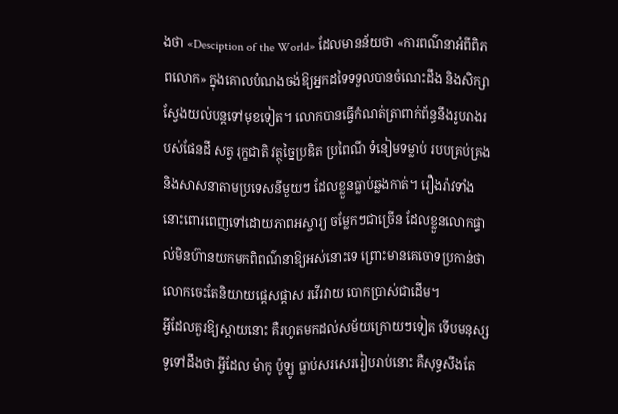ងថា «Desciption of the World» ដែលមានន័យថា «ការពណ៌នាអំពីពិភពលោក» ក្នុងគោលបំណងចង់ឱ្យអ្នកដទៃទទួលបានចំណេះដឹង និងសិក្សាស្វែងយល់បន្តទៅមុខទៀត។ លោកបានធ្វើកំណត់ត្រាពាក់ព័ន្ធនឹងរូបរាងរបស់ផែនដី សត្វ រុក្ខជាតិ វត្ថុច្នៃប្រឌិត ប្រពៃណី ទំនៀមទម្លាប់ របបគ្រប់គ្រង និងសាសនាតាមប្រទេសនីមួយៗ ដែលខ្លួនធ្លាប់ឆ្លងកាត់។ រឿងរ៉ាវទាំងនោះពោរពេញទៅដោយភាពអស្ចារ្យ ចម្លែកៗជាច្រើន ដែលខ្លួនលោកផ្ទាល់មិនហ៊ានយកមកពិពណ៌នាឱ្យអស់នោះទេ ព្រោះមានគេចោទប្រកាន់ថាលោកចេះតែនិយាយផ្ដេសផ្ដាស រវើរវាយ បោកប្រាស់ជាដើម។
អ្វីដែលគួរឱ្យស្ដាយនោះ គឺរហូតមកដល់សម័យក្រោយៗទៀត ទើបមនុស្សទូទៅដឹងថា អ្វីដែល ម៉ាកូ ប៉ូឡូ ធ្លាប់សរសេររៀបរាប់នោះ គឺសុទ្ធសឹងតែ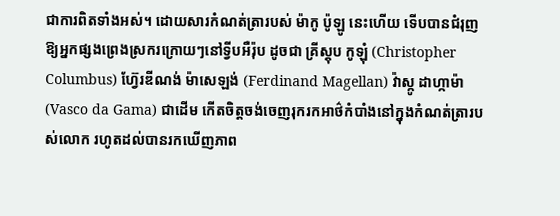ជាការពិតទាំងអស់។ ដោយសារកំណត់ត្រារបស់ ម៉ាកូ ប៉ូឡូ នេះហើយ ទើបបានជំរុញឱ្យអ្នកផ្សងព្រេងស្រករក្រោយៗនៅទ្វីបអឺរ៉ុប ដូចជា គ្រីស្ដុប កូឡុំ (Christopher Columbus) ហ្វ៊ែរឌីណង់ ម៉ាសេឡង់ (Ferdinand Magellan) វ៉ាស្កូ ដាហ្កាម៉ា (Vasco da Gama) ជាដើម កើតចិត្តចង់ចេញរុករកអាថ៌កំបាំងនៅក្នុងកំណត់ត្រារបស់លោក រហូតដល់បានរកឃើញភាព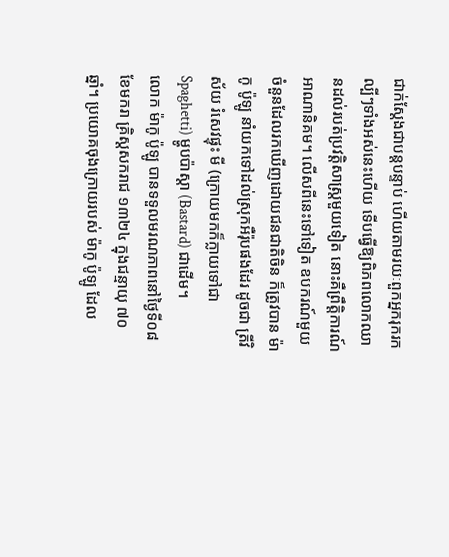ជាក់ស្ដែងជាបន្តបន្ទាប់ ហើយតាមរយៈពួកអ្នករុករកល្បីៗទាំងអស់នេះហើយ ទើបធ្វើឱ្យពិភពលោកឈានដល់របត់ប្រវត្តិសាស្ត្រមួយទៀត នោះគឺព្រឹត្តិការណ៍អាណានិគម។ លើសពីនេះទៅទៀត ឧបករណ៍មួយចំនួនដែលរកឃើញដោយជនជាតិចិន ក៏ត្រូវបាន ម៉ាកូ ប៉ូឡូ នាំយកទៅដល់ស្រុកអឺរ៉ុបផងដែរ ដូចជា ត្រីវិស័យ រំសេវផ្ទុះ មី (ក្រោយមកក៏ក្លាយទៅជា Spaghetti) ម្ហូបប៉ាស្ដា (Bastard) ជាដើម។
លោក ម៉ាកូ ប៉ូឡូ បានទទួលមរណភាពនៅថ្ងៃទី០៨ ខែមករា គ្រិស្ដសករាជ ១៣២៤ ក្នុងជន្មាយុ ៧០ ឆ្នាំ។ ប្រយោគចុងក្រោយរបស់ ម៉ាកូ ប៉ូឡូ ដែល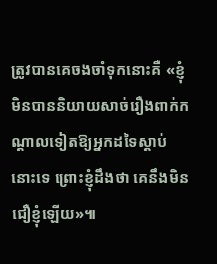ត្រូវបានគេចងចាំទុកនោះគឺ «ខ្ញុំមិនបាននិយាយសាច់រឿងពាក់កណ្ដាលទៀតឱ្យអ្នកដទៃស្ដាប់នោះទេ ព្រោះខ្ញុំដឹងថា គេនឹងមិនជឿខ្ញុំឡើយ»៕